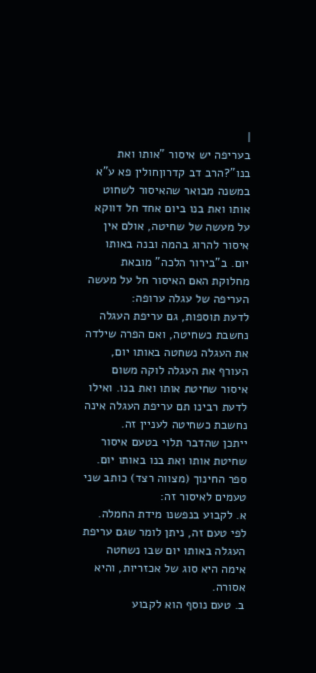|
בעריפה יש איסור "אותו ואת בנו"?הרב דב קדרוןחולין פא ע"א
במשנה מבואר שהאיסור לשחוט אותו ואת בנו ביום אחד חל דווקא על מעשה של שחיטה, אולם אין איסור להרוג בהמה ובנה באותו יום. ב"בירור הלכה" מובאת מחלוקת האם האיסור חל על מעשה העריפה של עגלה ערופה:
לדעת תוספות, גם עריפת העגלה נחשבת כשחיטה, ואם הפרה שילדה את העגלה נשחטה באותו יום, העורף את העגלה לוקה משום איסור שחיטת אותו ואת בנו. ואילו לדעת רבינו תם עריפת העגלה אינה נחשבת כשחיטה לעניין זה.
ייתכן שהדבר תלוי בטעם איסור שחיטת אותו ואת בנו באותו יום. ספר החינוך (מצווה רצד) כותב שני טעמים לאיסור זה:
א. לקבוע בנפשנו מידת החמלה. לפי טעם זה, ניתן לומר שגם עריפת העגלה באותו יום שבו נשחטה אימה היא סוג של אכזריות, והיא אסורה.
ב. טעם נוסף הוא לקבוע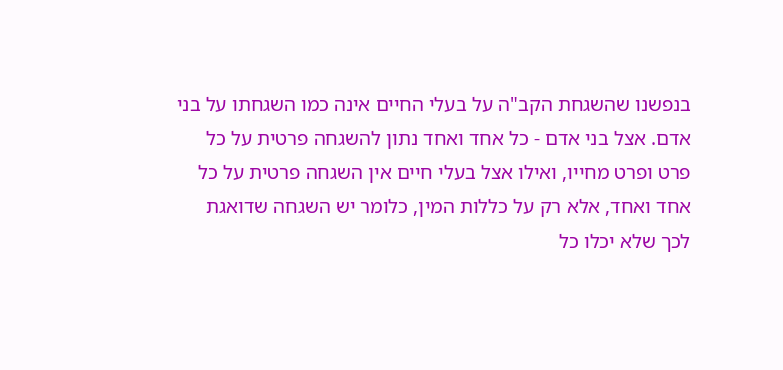בנפשנו שהשגחת הקב"ה על בעלי החיים אינה כמו השגחתו על בני אדם. אצל בני אדם - כל אחד ואחד נתון להשגחה פרטית על כל פרט ופרט מחייו, ואילו אצל בעלי חיים אין השגחה פרטית על כל אחד ואחד, אלא רק על כללות המין, כלומר יש השגחה שדואגת לכך שלא יכלו כל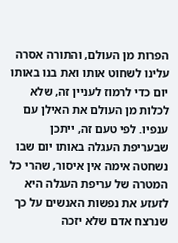הפרות מן העולם, והתורה אסרה עלינו לשחוט אותו ואת בנו באותו יום כדי לרמוז לעניין זה, שלא לכלות מן העולם את האילן עם ענפיו. לפי טעם זה, ייתכן שבעריפת העגלה באותו יום שבו נשחטה אימה אין איסור, שהרי כל המטרה של עריפת העגלה היא לזעזע את נפשות האנשים על כך שנרצח אדם שלא יזכה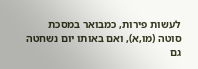לעשות פירות, כמבואר במסכת סוטה (מו,א), ואם באותו יום נשחטה גם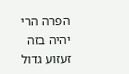הפרה הרי יהיה בזה זעזוע גדול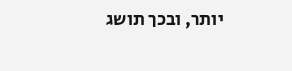יותר, ובכך תושג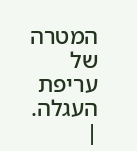המטרה של עריפת העגלה. |